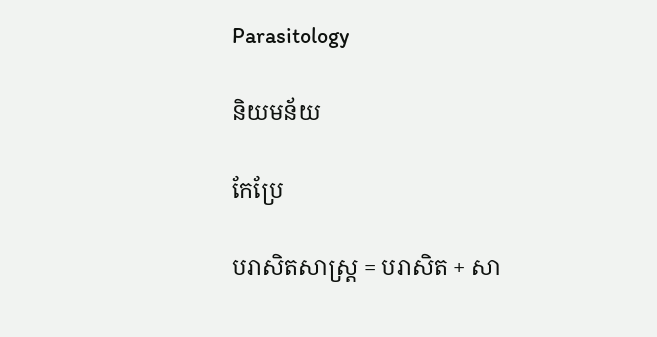Parasitology

និយមន័យ

កែប្រែ

បរាសិតសាស្ដ្រ = បរាសិត + សា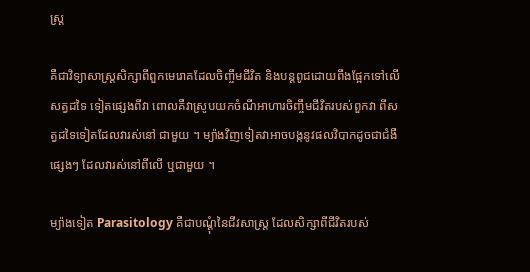ស្ដ្រ

គឺជាវិទ្យាសាស្ដ្រសិក្សាពីពួកមេរោគដែលចិញ្ចឹមជីវិត និងបន្ដពូជដោយពឹងផ្អែកទៅលើសត្វដទៃ ទៀតផ្សេងពីវា ពោលគឺវាស្រូបយកចំណីអាហារចិញ្ចឹមជីវិតរបស់ពួកវា ពីសត្វដទៃទៀតដែលវារស់នៅ ជាមួយ ។ ម្យ៉ាងវិញទៀតវាអាចបង្កនូវផលវិបាកដូចជាជំងឺផ្សេងៗ ដែលវារស់នៅពីលើ ឬជាមួយ ។

ម្យ៉ាងទៀត Parasitology គឺជាបណ្ដុំនៃជីវសាស្ដ្រ ដែលសិក្សាពីជីវិតរបស់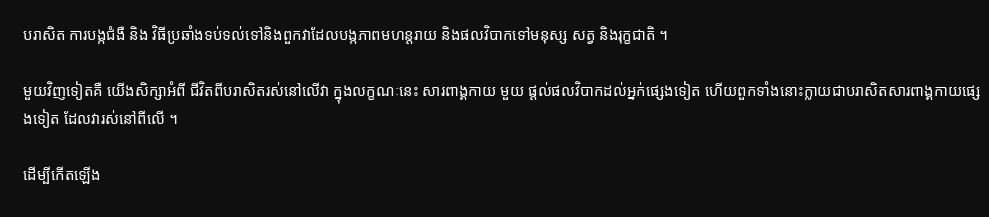បរាសិត ការបង្កជំងឺ និង វិធីប្រឆាំងទប់ទល់ទៅនិងពួកវាដែលបង្កភាពមហន្ដរាយ និងផលវិបាកទៅមនុស្ស សត្វ និងរុក្ខជាតិ ។

មួយវិញទៀតគឺ យើងសិក្សាអំពី ជីវិតពីបរាសិតរស់នៅលើវា ក្នុងលក្ខណៈនេះ សារពាង្គកាយ មួយ ផ្ដល់ផលវិបាកដល់អ្នក់ផ្សេងទៀត ហើយពួកទាំងនោះក្លាយជាបរាសិតសារពាង្គកាយផ្សេងទៀត ដែលវារស់នៅពីលើ ។

ដើម្បីកើតឡើង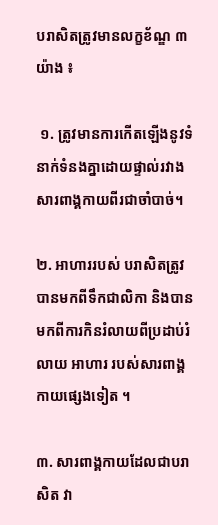បរាសិតត្រូវមានលក្ខខ័ណ្ឌ ៣ យ៉ាង ៖

 ១. ត្រូវមានការកើតឡើងនូវទំនាក់ទំនងគ្នាដោយផ្ទាល់រវាងសារពាង្គកាយពីរជាចាំបាច់។

២. អាហាររបស់ បរាសិតត្រូវបានមកពីទឹកជាលិកា និងបានមកពីការកិនរំលាយពីប្រដាប់រំលាយ អាហារ របស់សារពាង្គកាយផ្សេងទៀត ។

៣. សារពាង្គកាយដែលជាបរាសិត វា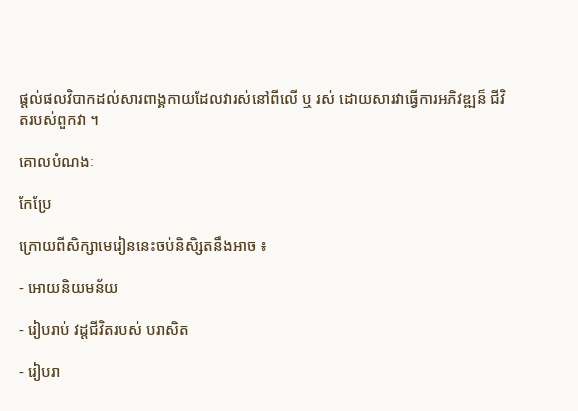ផ្ដល់ផលវិបាកដល់សារពាង្គកាយដែលវារស់នៅពីលើ ឬ រស់ ដោយសារវាធ្វើការអភិវឌ្ឍន៏ ជីវិតរបស់ពួកវា ។

គោលបំណងៈ

កែប្រែ

ក្រោយពីសិក្សាមេរៀននេះចប់និសិ្សតនឹងអាច ៖

- អោយនិយមន័យ

- រៀបរាប់ វដ្ដជីវិតរបស់ បរាសិត

- រៀបរា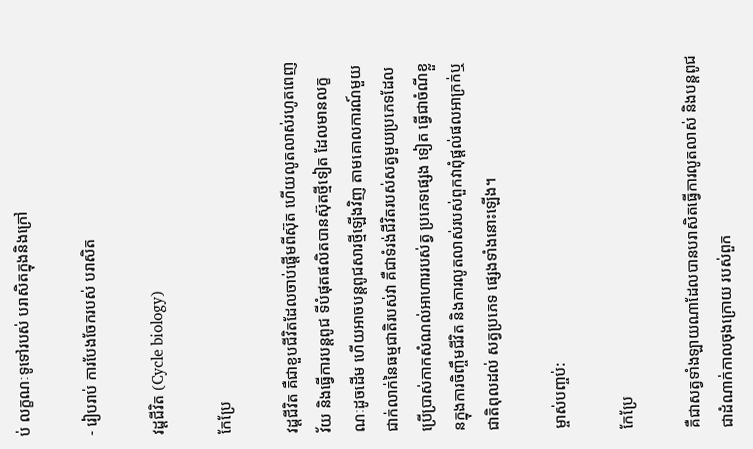ប់ លក្ខណៈទូទៅរបស់ បរាសិតក្នុងនិងក្រៅ

- រៀបរាប់ ការបែងចែករបស់ បរាសិត

វដ្ដជីវិត (Cycle biology)

កែប្រែ

វដ្តជីវិត គឺជាខួបជីវិតដែលចាប់ផ្តើមពីស៊ុត ហើយលូតលាស់រហូតពេញវ័យ និងធ្វើការបន្តពូជ ទីបំផុតផលិតបានស៊ុតថ្មីទៀត ដែលមានលក្ខណៈដូចដើម ហើយអាចបន្តពូជសារថ្មីឡើងវិញ តាមគោលការណ៍មួយជាក់លាក់នៃធម្មជាតិរបស់វា គឺជាទំរង់ជីវិតរបស់សត្វមួយប្រភេទដែលប្រើប្រាស់កាកសំណល់អាហាររបស់ត្វ ប្រភេទផ្សេង ទៀត ធ្វើជាចំណីខ្លួនក្នុងការចិញ្ចឹមជីវិត និងការលូតលាស់របស់ពួកវាពុំផ្ដល់ផលអាក្រក់ឬ ជាតិពុលដល់ សត្វប្រភេទ ផ្សេងទាំងនោះឡើង។

ម្ចាស់បញ្ចប់:

កែប្រែ

គឺជាសត្វទាំងឡាយណាដែលបានបរាសិតធ្វើការលូតលាស់ និងបន្ដពូជជាដំណាក់កាលចុងក្រោយ របស់ពួក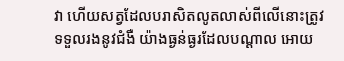វា ហើយសត្វដែលបរាសិតលូតលាស់ពីលើនោះត្រូវទទួលរងនូវជំងឺ យ៉ាងធ្ងន់ធ្ងរដែលបណ្ដាល អោយ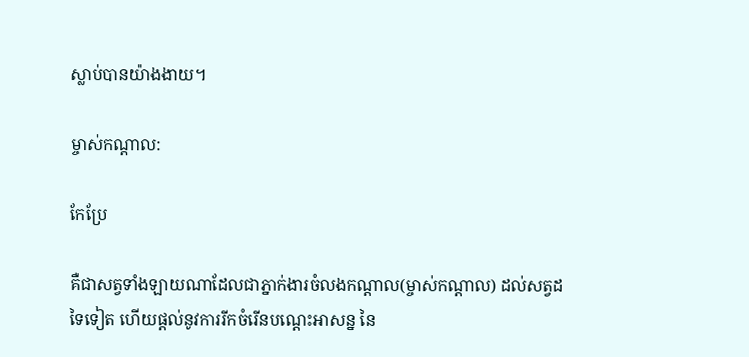ស្លាប់បានយ៉ាងងាយ។

ម្ចាស់កណ្តាល:

កែប្រែ

គឺជាសត្វទាំងឡាយណាដែលជាភ្នាក់ងារចំលងកណ្ដាល(ម្ចាស់កណ្ដាល) ដល់សត្វដទៃទៀត ហើយផ្ដល់នូវការរីកចំរើនបណ្ដេះអាសន្ន នៃ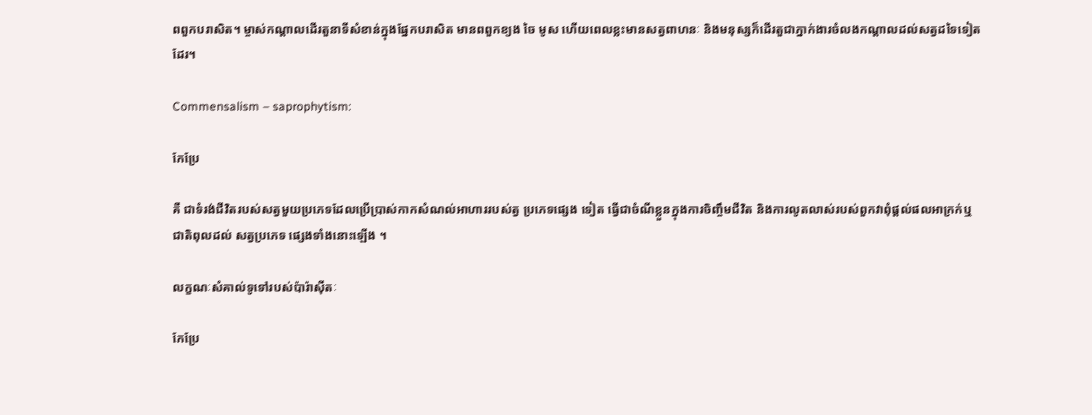ពពួកបរាសិត។ ម្ចាស់កណ្តាលដើរតួនាទីសំខាន់ក្នុងផ្នែកបរាសិត មានពពួកខ្យង ចៃ មូស ហើយពេលខ្លះមានសត្វពាហនៈ និងមនុស្សក៏ដើរតួជាភ្នាក់ងារចំលងកណ្តាលដល់សត្វដទៃទៀតដែរ។

Commensalism – saprophytism:

កែប្រែ

គឺ ជាទំរង់ជីវិតរបស់សត្វមួយប្រភេទដែលប្រើប្រាស់កាកសំណល់អាហាររបស់ត្វ ប្រភេទផ្សេង ទៀត ធ្វើជាចំណីខ្លួនក្នុងការចិញ្ចឹមជីវិត និងការលូតលាស់របស់ពួកវាពុំផ្ដល់ផលអាក្រក់ឬ ជាតិពុលដល់ សត្វប្រភេទ ផ្សេងទាំងនោះឡើង ។

លក្ខណៈសំគាល់ទូទៅរបស់ប៉ារ៉ាស៊ីតៈ

កែប្រែ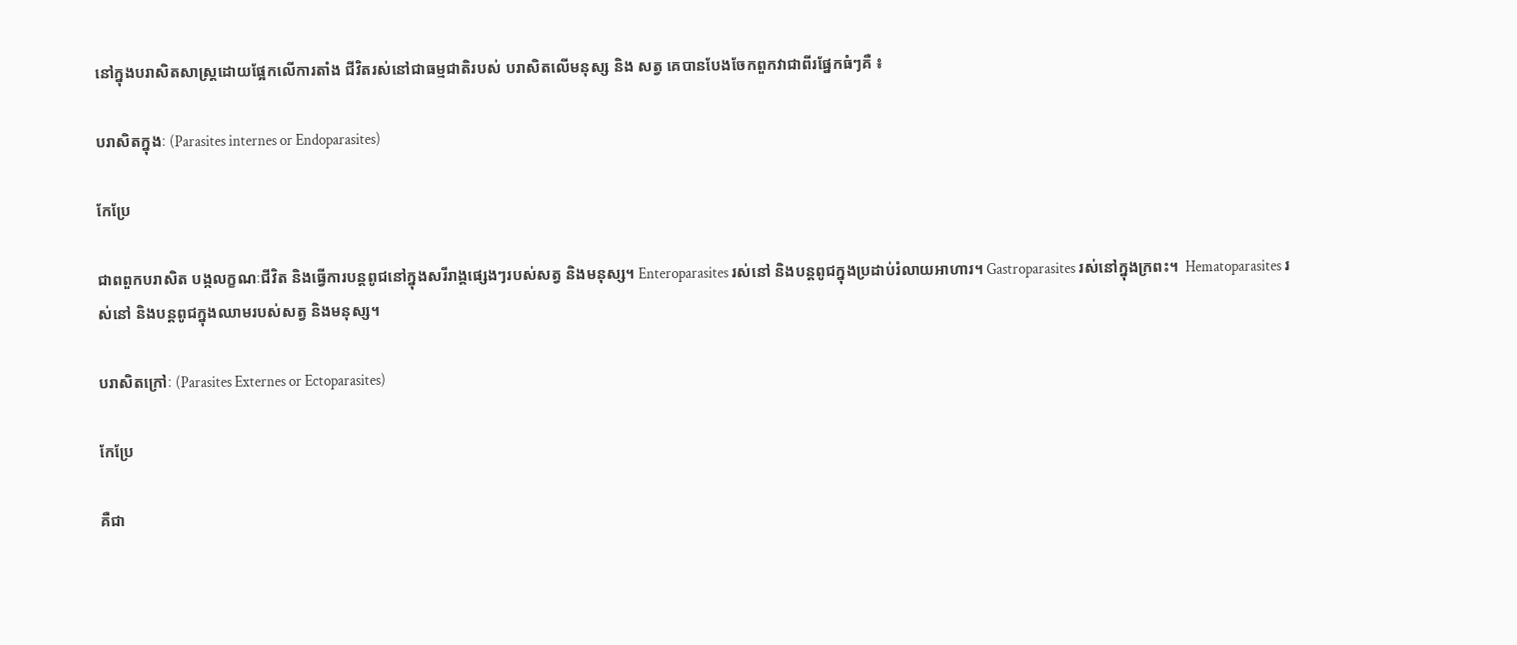នៅក្នុងបរាសិតសាស្ដ្រដោយផ្អែកលើការតាំង ជីវិតរស់នៅជាធម្មជាតិរបស់ បរាសិតលើមនុស្ស និង សត្វ គេបានបែងចែកពួកវាជាពីរផ្នែកធំៗគឺ ៖

បរាសិតក្នុងៈ (Parasites internes or Endoparasites)

កែប្រែ

ជាពពួកបរាសិត បង្កលក្ខណៈជីវិត និងធ្វើការបន្តពូជនៅក្នុងសរីរាង្គផ្សេងៗរបស់សត្វ និងមនុស្ស។ Enteroparasites រស់នៅ និងបន្តពូជក្នុងប្រដាប់រំលាយអាហារ។ Gastroparasites រស់នៅក្នុងក្រពះ។  Hematoparasites រស់នៅ និងបន្តពូជក្នុងឈាមរបស់សត្វ និងមនុស្ស។

បរាសិតក្រៅៈ (Parasites Externes or Ectoparasites)

កែប្រែ

គឺជា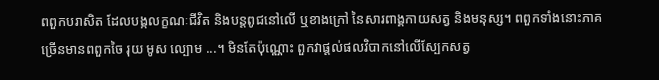ពពួកបរាសិត ដែលបង្កលក្ខណៈជីវិត និងបន្តពូជនៅលើ ឬខាងក្រៅ នៃសារពាង្គកាយសត្វ និងមនុស្ស។ ពពួកទាំងនោះភាគច្រើនមានពពួកចៃ រុយ មូស ល្បោម ...។ មិនតែប៉ុណ្ណោះ ពួកវាផ្តល់ផលវិបាកនៅលើស្បែកសត្វ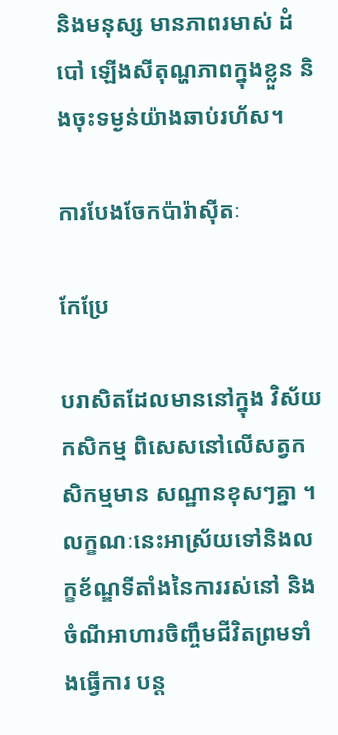និងមនុស្ស មានភាពរមាស់ ដំបៅ ឡើងសីតុណ្ហភាពក្នុងខ្លួន និងចុះទម្ងន់យ៉ាងឆាប់រហ័ស។

ការបែងចែកប៉ារ៉ាស៊ីតៈ

កែប្រែ

បរាសិតដែលមាននៅក្នុង វិស័យកសិកម្ម ពិសេសនៅលើសត្វកសិកម្មមាន សណ្ឋានខុសៗគ្នា ។ លក្ខណៈនេះអាស្រ័យទៅនិងលក្ខខ័ណ្ឌទីតាំងនៃការរស់នៅ និង ចំណីអាហារចិញ្ចឹមជីវិតព្រមទាំងធ្វើការ បន្ដ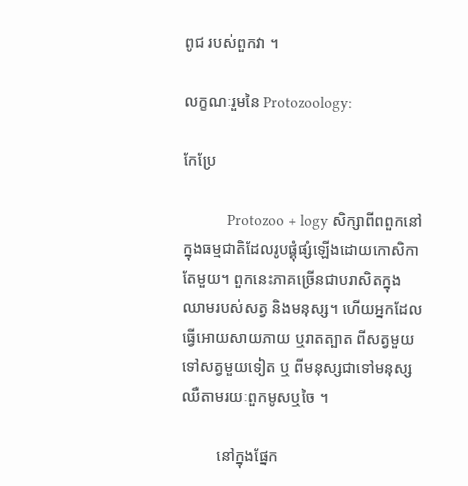ពូជ របស់ពួកវា ។

លក្ខណៈរួមនៃ Protozoology:

កែប្រែ

           Protozoo + logy សិក្សាពីពពួកនៅក្នុងធម្មជាតិដែលរូបផ្គុំផ្សំឡើងដោយកោសិកាតែមួយ។ ពួកនេះភាគច្រើនជាបរាសិតក្នុងឈាមរបស់សត្វ និងមនុស្ស។ ហើយអ្នកដែលធ្វើអោយសាយភាយ ឬរាតត្បាត ពីសត្វមួយទៅសត្វមួយទៀត ឬ ពីមនុស្សជាទៅមនុស្សឈឺតាមរយៈពួកមូសឬចៃ ។

         នៅក្នុងផ្នែក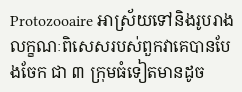Protozooaire អាស្រ័យទៅនិងរូបរាងលក្ខណៈពិសេសរបស់ពួកវាគេបានបែងចែក ជា ៣ ក្រុមធំទៀតមានដូច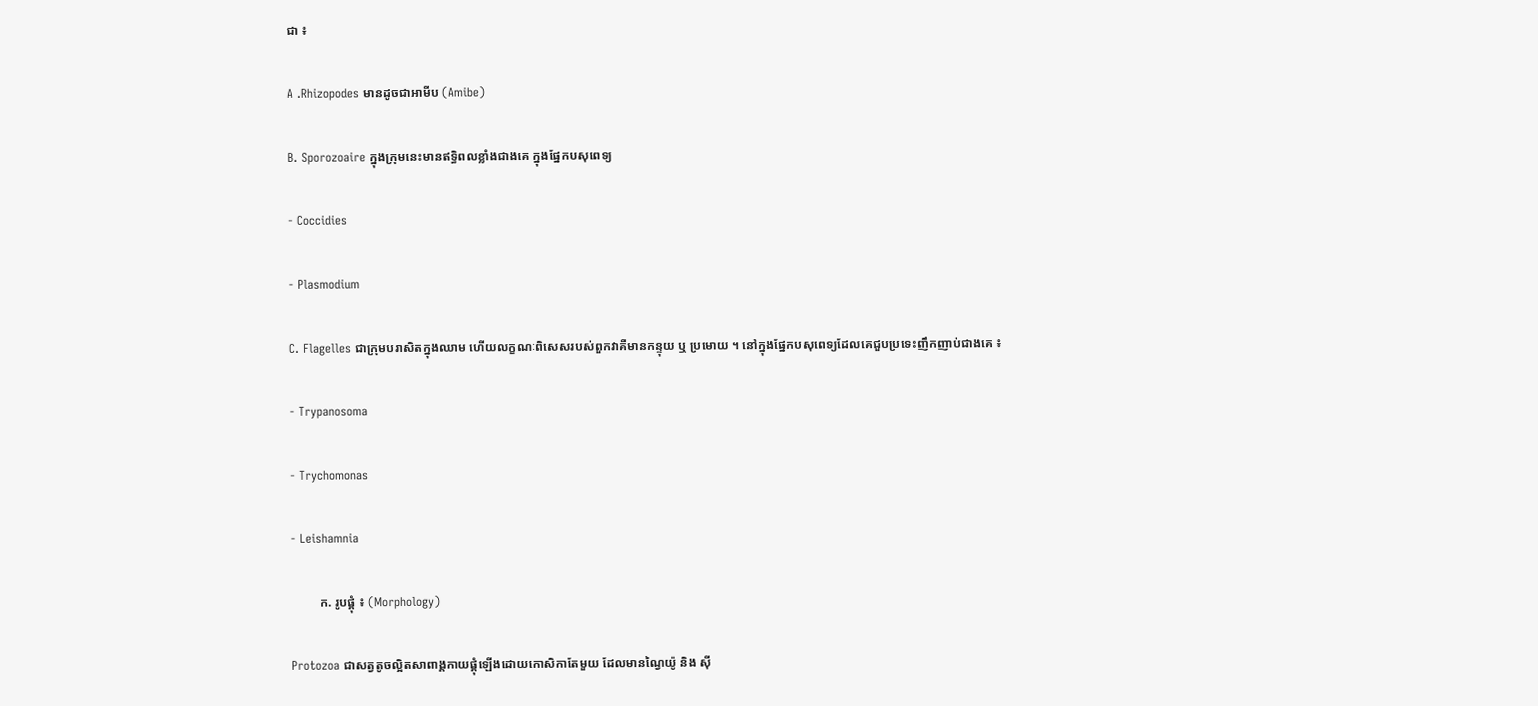ជា ៖

A .Rhizopodes មានដូចជាអាមីប (Amibe)

B. Sporozoaire ក្នុងក្រុមនេះមានឥទ្ធិពលខ្លាំងជាងគេ ក្នុងផ្នែកបសុពេទ្យ

- Coccidies

- Plasmodium

C. Flagelles ជាក្រុមបរាសិតក្នុងឈាម ហើយលក្ខណៈពិសេសរបស់ពួកវាគឺមានកន្ទុយ ឬ ប្រមោយ ។ នៅក្នុងផ្នែកបសុពេទ្យដែលគេជួបប្រទេះញឹកញាប់ជាងគេ ៖

- Trypanosoma

- Trychomonas

- Leishamnia

         ក. រូបផ្គុំ ៖ (Morphology)

Protozoa ជាសត្វតូចល្អិតសាពាង្គកាយផ្គុំឡើងដោយកោសិកាតែមួយ ដែលមានណ្វៃយ៉ូ និង ស៊ី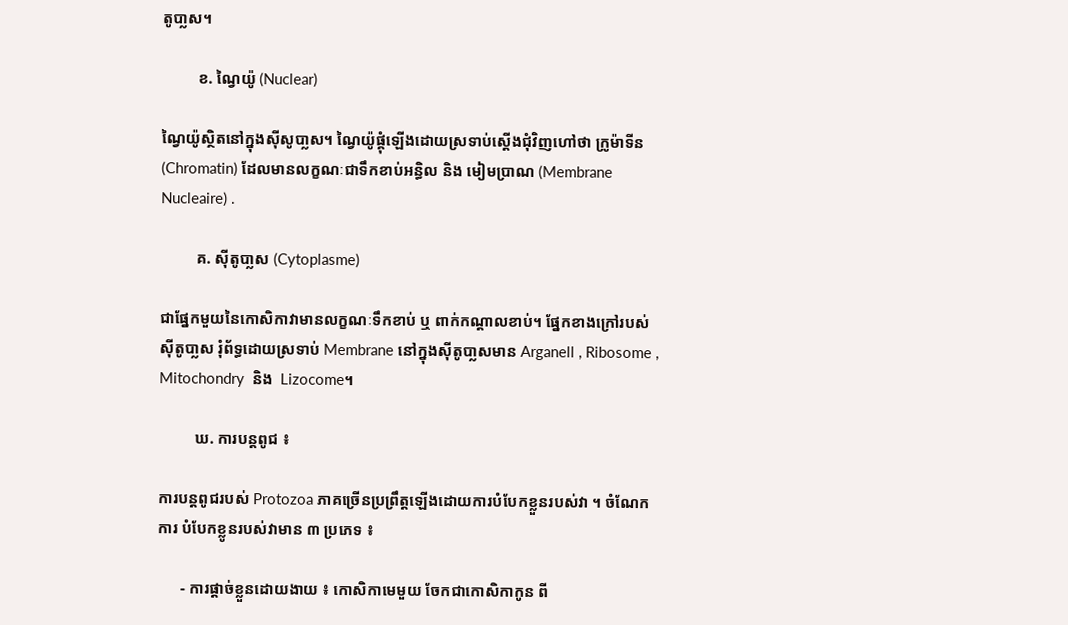តូបា្លស។

         ខ. ណ្វៃយ៉ូ (Nuclear)

ណ្វៃយ៉ូស្ថិតនៅក្នុងស៊ីសូបា្លស។ ណ្វៃយ៉ូផ្គុំឡើងដោយស្រទាប់ស្ដើងជុំវិញហៅថា ក្រូម៉ាទីន (Chromatin) ដែលមានលក្ខណៈជាទឹកខាប់អន្ធិល និង មៀមប្រាណ (Membrane Nucleaire) .

         គ. ស៊ីតូបា្លស (Cytoplasme)

ជាផ្នែកមួយនៃកោសិកាវាមានលក្ខណៈទឹកខាប់ ឬ ពាក់កណ្ដាលខាប់។ ផ្នែកខាងក្រៅរបស់ ស៊ីតូបា្លស រុំព័ទ្ធដោយស្រទាប់ Membrane នៅក្នុងស៊ីតូបា្លសមាន Arganell , Ribosome , Mitochondry  និង  Lizocome។

         ឃ. ការបន្ដពូជ ៖

ការបន្ដពូជរបស់ Protozoa ភាគច្រើនប្រព្រឹត្ដឡើងដោយការបំបែកខ្លួនរបស់វា ។ ចំណែកការ បំបែកខ្លូនរបស់វាមាន ៣ ប្រភេទ ៖

      - ការផ្ដាច់ខ្លួនដោយងាយ ៖ កោសិកាមេមួយ ចែកជាកោសិកាកូន ពី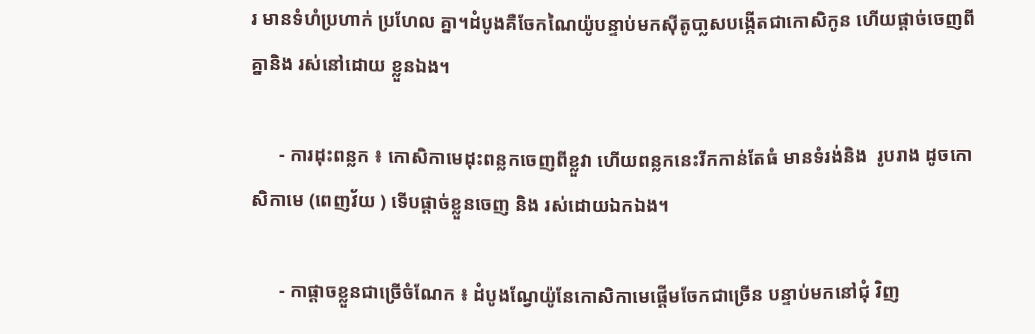រ មានទំហំប្រហាក់ ប្រហែល គ្នា។ដំបូងគឺចែកណៃយ៉ូបន្ទាប់មកស៊ីតូបា្លសបង្កើតជាកោសិកូន ហើយផ្ដាច់ចេញពីគ្នានិង រស់នៅដោយ ខ្លួនឯង។

      - ការដុះពន្លក ៖ កោសិកាមេដុះពន្លកចេញពីខ្លួវា ហើយពន្លកនេះរីកកាន់តែធំ មានទំរង់និង  រូបរាង ដូចកោសិកាមេ (ពេញវ័យ ) ទើបផ្ដាច់ខ្លួនចេញ និង រស់ដោយឯកឯង។

      - កាផ្ដាចខ្លួនជាច្រើចំណែក ៖ ដំបូងណ្វែយ៉ូនែកោសិកាមេផ្ដើមចែកជាច្រើន បន្ទាប់មកនៅជុំ វិញ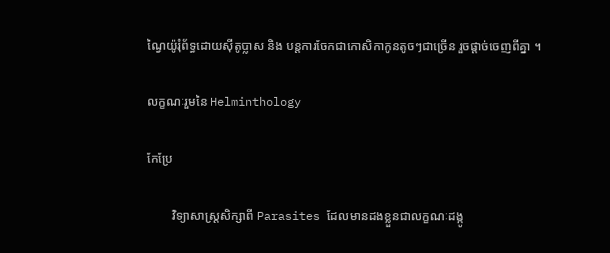ណ្វៃយ៉ូរុំព័ទ្ធដោយស៊ីតូប្លាស និង បន្ដការចែកជាកោសិកាកូនតូចៗជាច្រើន រួចផ្ដាច់ចេញពីគ្នា ។

លក្ខណៈរួមនៃ Helminthology

កែប្រែ

        វិទ្យាសាស្ដ្រសិក្សាពី Parasites ដែលមានដងខ្លួនជាលក្ខណៈដង្កូ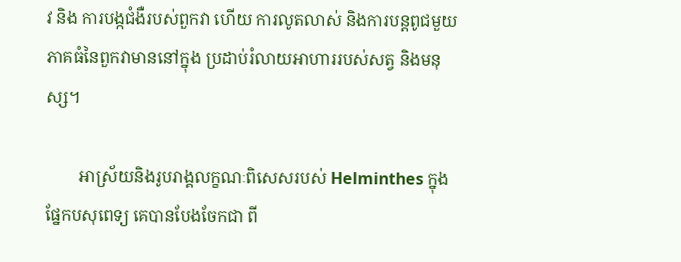វ និង ការបង្កជំងឺរបស់ពួកវា ហើយ ការលូតលាស់ និងការបន្ដពូជមួយភាគធំនៃពួកវាមាននៅក្នុង ប្រដាប់រំលាយអាហាររបស់សត្វ និងមនុស្ស។

        អាស្រ័យនិងរូបរាង្គលក្ខណៈពិសេសរបស់ Helminthes ក្នុងផ្នែកបសុពេទ្យ គេបានបែងចែកជា ពី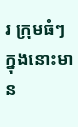រ ក្រុមធំៗក្នុងនោះមាន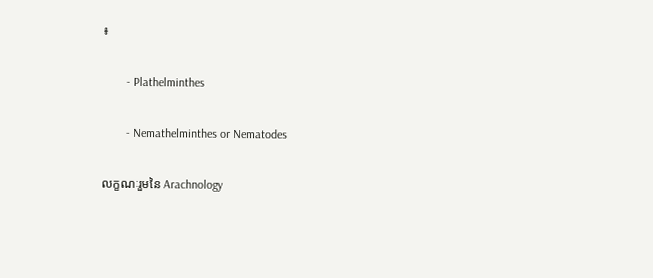៖

        - Plathelminthes

        - Nemathelminthes or Nematodes

លក្ខណៈរួមនៃ Arachnology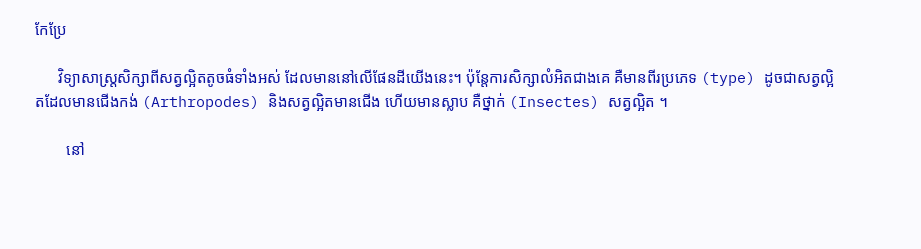កែប្រែ

      វិទ្យាសាស្ត្រសិក្សាពីសត្វល្អិតតូចធំទាំងអស់ ដែលមាននៅលើផែនដីយើងនេះ។ ប៉ុន្តែការសិក្សាលំអិតជាងគេ គឺមានពីរប្រភេទ (type) ដូចជាសត្វល្អិតដែលមានជើងកង់ (Arthropodes) និងសត្វល្អិតមានជើង ហើយមានស្លាប គឺថ្នាក់ (Insectes) សត្វល្អិត ។

        នៅ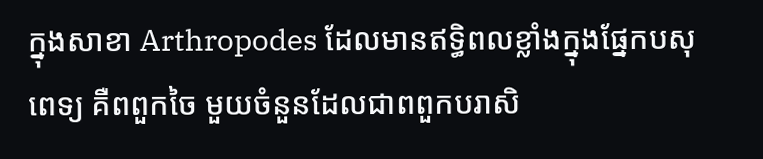ក្នុងសាខា Arthropodes ដែលមានឥទ្ធិពលខ្លាំងក្នុងផ្នែកបសុពេទ្យ គឺពពួកចៃ មួយចំនួនដែលជាពពួកបរាសិ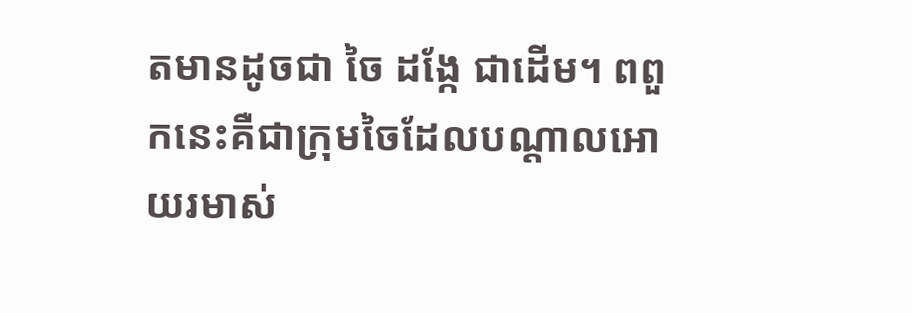តមានដូចជា ចៃ ដង្កែ ជាដើម។ ពពួកនេះគឺជាក្រុមចៃដែលបណ្តាលអោយរមាស់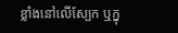ខ្លាំងនៅលើស្បែក ឬក្នុ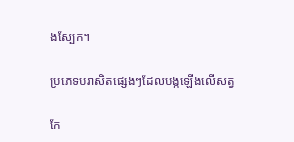ងស្បែក។

ប្រភេទបរាសិតផ្សេងៗដែលបង្កឡើងលើសត្វ

កែ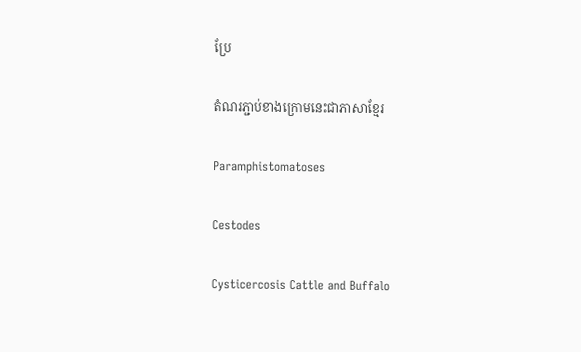ប្រែ

តំណរភ្ជាប់ខាងក្រោមនេះជាភាសាខ្មែរ

Paramphistomatoses

Cestodes

Cysticercosis Cattle and Buffalo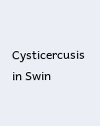Cysticercusis in Swin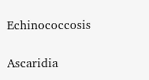Echinococcosis

Ascaridia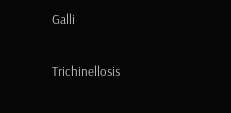Galli

Trichinellosis